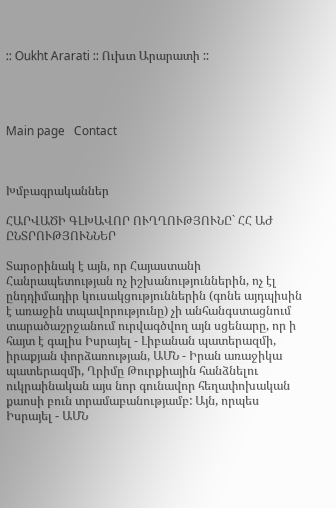:: Oukht Ararati :: Ուխտ Արարատի ::




Main page   Contact



Խմբագրականներ

ՀԱՐՎԱԾԻ ԳԼԽԱՎՈՐ ՈՒՂՂՈՒԹՅՈՒՆԸ` ՀՀ ԱԺ ԸՆՏՐՈՒԹՅՈՒՆՆԵՐ

Տարօրինակ է այն, որ Հայաստանի Հանրապետության ոչ իշխանություններին, ոչ էլ ընդդիմադիր կուսակցություններին (գոնե այդպիսին է առաջին տպավորությունը) չի անհանգստացնում տարածաշրջանում ուրվագծվող այն սցենարը, որ ի հայտ է գալիս Իսրայել - Լիբանան պատերազմի, իրաքյան փորձառության, ԱՄՆ - Իրան առաջիկա պատերազմի, Ղրիմը Թուրքիային հանձնելու ուկրաինական այս նոր գունավոր հեղափոխական քաոսի բուն տրամաբանությամբ: Այն, որպես Իսրայել - ԱՄՆ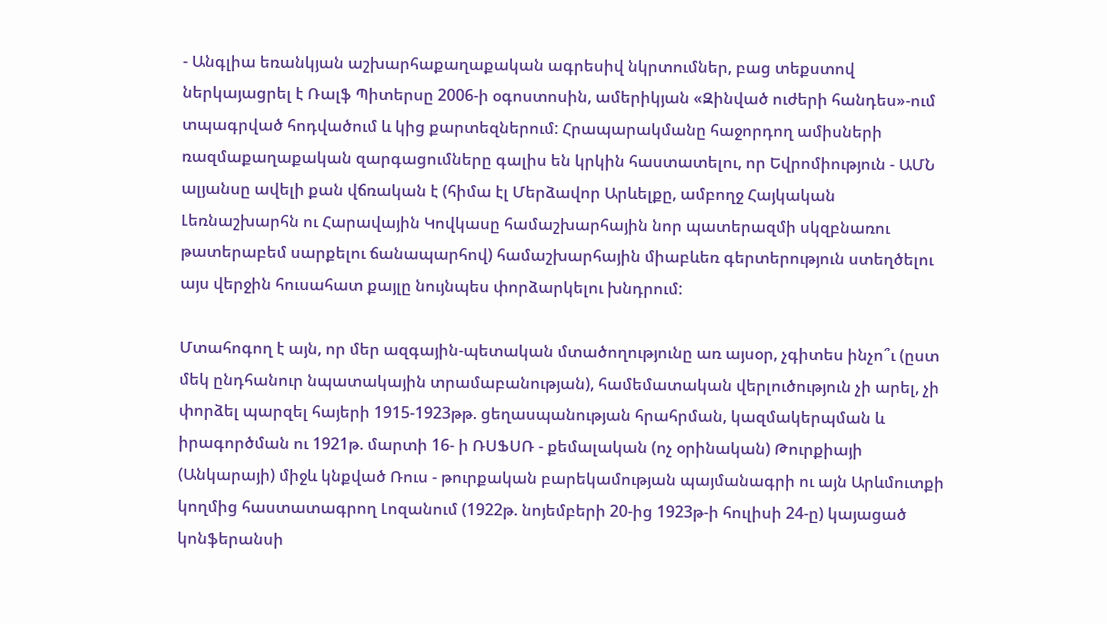- Անգլիա եռանկյան աշխարհաքաղաքական ագրեսիվ նկրտումներ, բաց տեքստով ներկայացրել է Ռալֆ Պիտերսը 2006-ի օգոստոսին, ամերիկյան «Զինված ուժերի հանդես»-ում տպագրված հոդվածում և կից քարտեզներում: Հրապարակմանը հաջորդող ամիսների ռազմաքաղաքական զարգացումները գալիս են կրկին հաստատելու, որ Եվրոմիություն - ԱՄՆ ալյանսը ավելի քան վճռական է (հիմա էլ Մերձավոր Արևելքը, ամբողջ Հայկական Լեռնաշխարհն ու Հարավային Կովկասը համաշխարհային նոր պատերազմի սկզբնառու թատերաբեմ սարքելու ճանապարհով) համաշխարհային միաբևեռ գերտերություն ստեղծելու այս վերջին հուսահատ քայլը նույնպես փորձարկելու խնդրում:

Մտահոգող է այն, որ մեր ազգային-պետական մտածողությունը առ այսօր, չգիտես ինչո՞ւ (ըստ մեկ ընդհանուր նպատակային տրամաբանության), համեմատական վերլուծություն չի արել, չի փորձել պարզել հայերի 1915-1923թթ. ցեղասպանության հրահրման, կազմակերպման և իրագործման ու 1921թ. մարտի 16- ի ՌՍՖՍՌ - քեմալական (ոչ օրինական) Թուրքիայի (Անկարայի) միջև կնքված Ռուս - թուրքական բարեկամության պայմանագրի ու այն Արևմուտքի կողմից հաստատագրող Լոզանում (1922թ. նոյեմբերի 20-ից 1923թ-ի հուլիսի 24-ը) կայացած կոնֆերանսի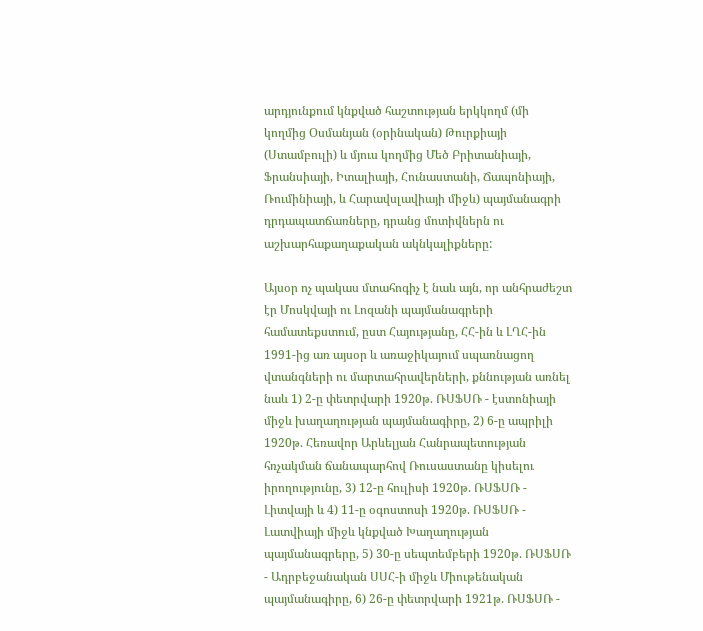արդյունքում կնքված հաշտության երկկողմ (մի կողմից Օսմանյան (օրինական) Թուրքիայի (Ստամբուլի) և մյուս կողմից Մեծ Բրիտանիայի, Ֆրանսիայի, Իտալիայի, Հունաստանի, Ճապոնիայի, Ռումինիայի, և Հարավսլավիայի միջև) պայմանագրի դրդապատճառները, դրանց մոտիվներն ու աշխարհաքաղաքական ակնկալիքները:

Այսօր ոչ պակաս մտահոգիչ է նաև այն, որ անհրաժեշտ էր Մոսկվայի ու Լոզանի պայմանագրերի համատեքստում, ըստ Հայությանը, ՀՀ-ին և ԼՂՀ-ին 1991-ից առ այսօր և առաջիկայում սպառնացող վտանգների ու մարտահրավերների, քննության առնել նաև 1) 2-ը փետրվարի 1920թ. ՌՍՖՍՌ - էստոնիայի միջև խաղաղության պայմանագիրը, 2) 6-ը ապրիլի 1920թ. Հեռավոր Արևելյան Հանրապետության հռչակման ճանապարհով Ռուսաստանը կիսելու իրողությունը, 3) 12-ը հուլիսի 1920թ. ՌՍՖՍՌ - Լիտվայի և 4) 11-ը օգոստոսի 1920թ. ՌՍՖՍՌ - Լատվիայի միջև կնքված Խաղաղության պայմանագրերը, 5) 30-ը սեպտեմբերի 1920թ. ՌՍՖՍՌ - Ադրբեջանական ՍՍՀ-ի միջև Միութենական պայմանագիրը, 6) 26-ը փետրվարի 1921թ. ՌՍՖՍՌ -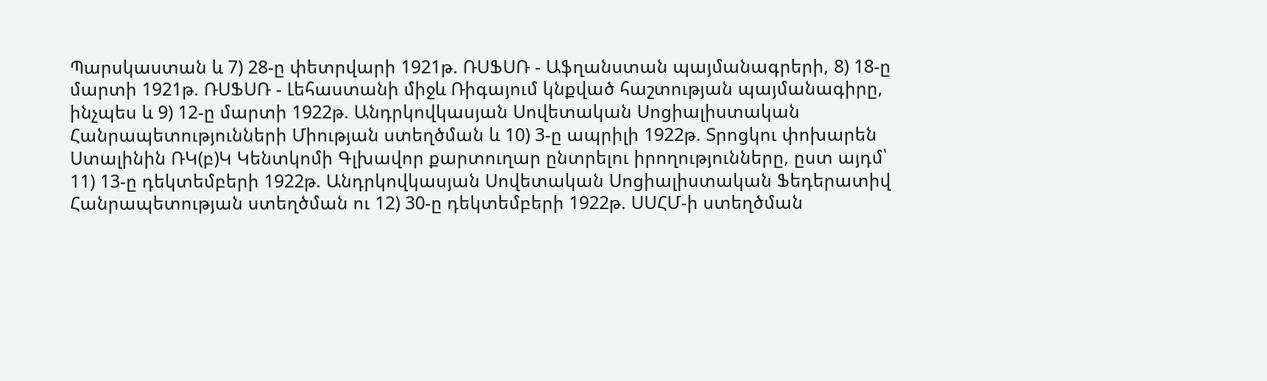Պարսկաստան և 7) 28-ը փետրվարի 1921թ. ՌՍՖՍՌ - Աֆղանստան պայմանագրերի, 8) 18-ը մարտի 1921թ. ՌՍՖՍՌ - Լեհաստանի միջև Ռիգայում կնքված հաշտության պայմանագիրը, ինչպես և 9) 12-ը մարտի 1922թ. Անդրկովկասյան Սովետական Սոցիալիստական Հանրապետությունների Միության ստեղծման և 10) 3-ը ապրիլի 1922թ. Տրոցկու փոխարեն Ստալինին ՌԿ(բ)Կ Կենտկոմի Գլխավոր քարտուղար ընտրելու իրողությունները, ըստ այդմ՝ 11) 13-ը դեկտեմբերի 1922թ. Անդրկովկասյան Սովետական Սոցիալիստական Ֆեդերատիվ Հանրապետության ստեղծման ու 12) 30-ը դեկտեմբերի 1922թ. ՍՍՀՄ-ի ստեղծման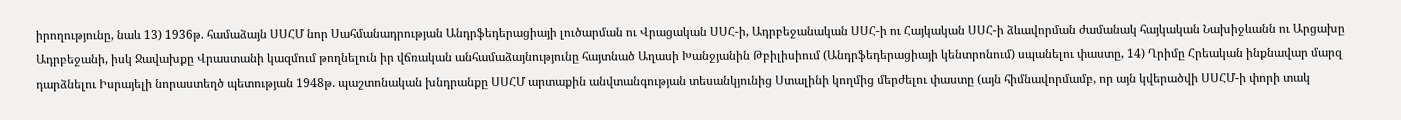իրողությունը, նաև 13) 1936թ. համաձայն ՍՍՀՄ նոր Սահմանադրության Անդրֆեդերացիայի լուծարման ու Վրացական ՍՍՀ-ի, Ադրբեջանական ՍՍՀ-ի ու Հայկական ՍՍՀ-ի ձևավորման ժամանակ հայկական Նախիջևանն ու Արցախը Ադրբեջանի, իսկ Ջավախքը Վրաստանի կազմում թողնելուն իր վճռական անհամաձայնությունը հայտնած Աղասի Խանջյանին Թբիլիսիում (Անդրֆեդերացիայի կենտրոնում) սպանելու փաստը, 14) Ղրիմը Հրեական ինքնավար մարզ դարձնելու Իսրայելի նորաստեղծ պետության 1948թ. պաշտոնական խնդրանքը ՍՍՀՄ արտաքին անվտանգության տեսանկյունից Ստալինի կողմից մերժելու փաստը (այն հիմնավորմամբ, որ այն կվերածվի ՍՍՀՄ-ի փորի տակ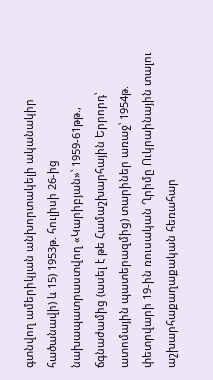գտնվող ամերիկյան անխորտակելի ականակիր հածանավի) և 15) 1953թ. հուլիսի 26-ից նախապատրաստվող «Կարիբյան»՝ 1959-61թթ., ճգնաժամից (ասել է թե Համաշխարհային Երրորդ՝ ատոմային պատերազմից) տարիներ առաջ՝ 1954թ. փետրվարի 19-ին ռուսական Ղրիմը Ուկրաինային տալու աշխարհաքաղաքական հեռահար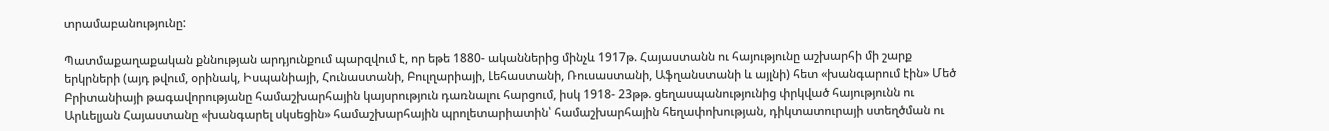տրամաբանությունը:

Պատմաքաղաքական քննության արդյունքում պարզվում է, որ եթե 1880- ականներից մինչև 1917թ. Հայաստանն ու հայությունը աշխարհի մի շարք երկրների (այդ թվում, օրինակ, Իսպանիայի, Հունաստանի, Բուլղարիայի, Լեհաստանի, Ռուսաստանի, Աֆղանստանի և այլնի) հետ «խանգարում էին» Մեծ Բրիտանիայի թագավորությանը համաշխարհային կայսրություն դառնալու հարցում, իսկ 1918- 23թթ. ցեղասպանությունից փրկված հայությունն ու Արևելյան Հայաստանը «խանգարել սկսեցին» համաշխարհային պրոլետարիատին՝ համաշխարհային հեղափոխության, դիկտատուրայի ստեղծման ու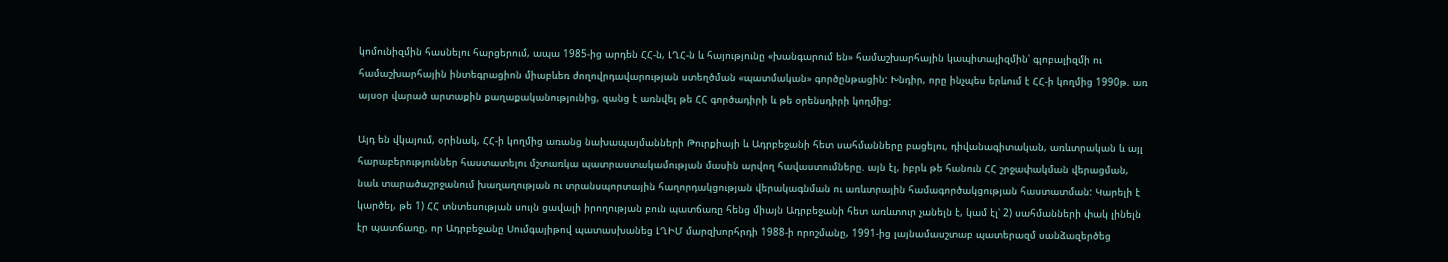կոմունիզմին հասնելու հարցերում, ապա 1985-ից արդեն ՀՀ-ն, ԼՂՀ-ն և հայությունը «խանգարում են» համաշխարհային կապիտալիզմին՝ գլոբալիզմի ու համաշխարհային ինտեգրացիոն միաբևեռ ժողովրդավարության ստեղծման «պատմական» գործընթացին: Խնդիր, որը ինչպես երևում է ՀՀ-ի կողմից 1990թ. առ այսօր վարած արտաքին քաղաքականությունից, զանց է առնվել թե ՀՀ գործադիրի և թե օրենսդիրի կողմից:

Այդ են վկայում, օրինակ, ՀՀ-ի կողմից առանց նախապայմանների Թուրքիայի և Ադրբեջանի հետ սահմանները բացելու, դիվանագիտական, առևտրական և այլ հարաբերություններ հաստատելու մշտառկա պատրաստակամության մասին արվող հավաստումները. այն էլ, իբրև թե հանուն ՀՀ շրջափակման վերացման, նաև տարածաշրջանում խաղաղության ու տրանսպորտային հաղորդակցության վերակագնման ու առևտրային համագործակցության հաստատման: Կարելի է կարծել, թե 1) ՀՀ տնտեսության սույն ցավալի իրողության բուն պատճառը հենց միայն Ադրբեջանի հետ առևտուր չանելն է, կամ էլ՝ 2) սահմանների փակ լինելն էր պատճառը, որ Ադրբեջանը Սումգայիթով պատասխանեց ԼՂԻՄ մարզխորհրդի 1988-ի որոշմանը, 1991-ից լայնամասշտաբ պատերազմ սանձազերծեց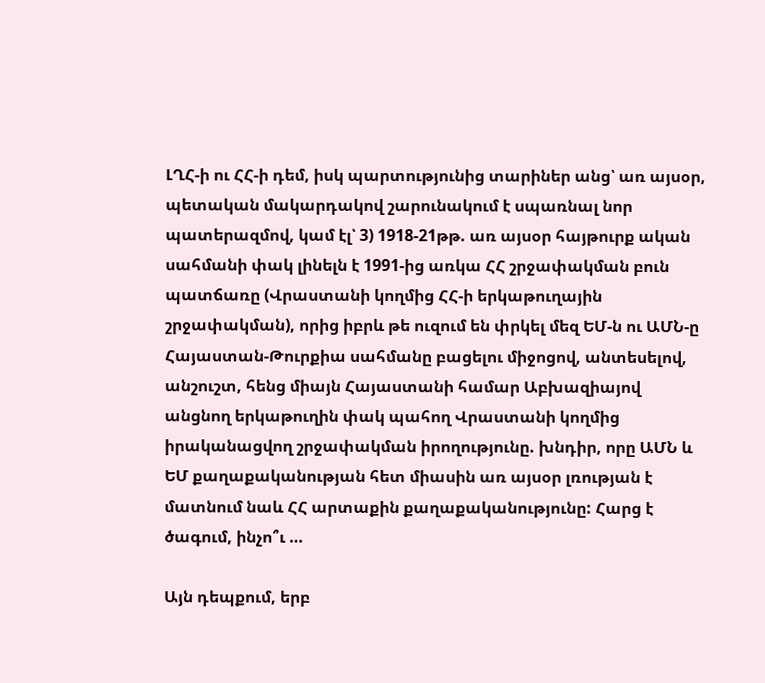ԼՂՀ-ի ու ՀՀ-ի դեմ, իսկ պարտությունից տարիներ անց՝ առ այսօր, պետական մակարդակով շարունակում է սպառնալ նոր պատերազմով, կամ էլ՝ 3) 1918-21թթ. առ այսօր հայթուրք ական սահմանի փակ լինելն է 1991-ից առկա ՀՀ շրջափակման բուն պատճառը (Վրաստանի կողմից ՀՀ-ի երկաթուղային շրջափակման), որից իբրև թե ուզում են փրկել մեզ ԵՄ-ն ու ԱՄՆ-ը Հայաստան-Թուրքիա սահմանը բացելու միջոցով, անտեսելով, անշուշտ, հենց միայն Հայաստանի համար Աբխազիայով անցնող երկաթուղին փակ պահող Վրաստանի կողմից իրականացվող շրջափակման իրողությունը. խնդիր, որը ԱՄՆ և ԵՄ քաղաքականության հետ միասին առ այսօր լռության է մատնում նաև ՀՀ արտաքին քաղաքականությունը: Հարց է ծագում, ինչո՞ւ …

Այն դեպքում, երբ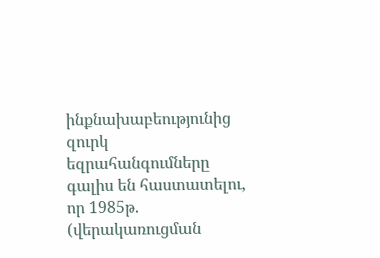ինքնախաբեությունից զուրկ եզրահանգումները գալիս են հաստատելու, որ 1985թ. (վերակառուցման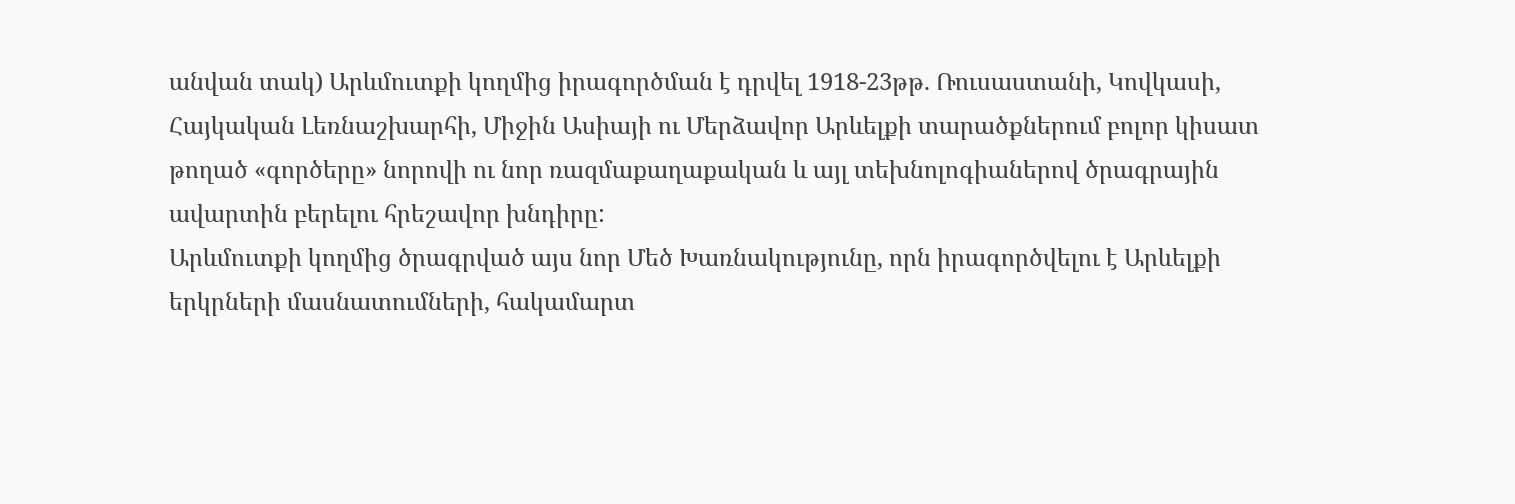անվան տակ) Արևմուտքի կողմից իրագործման է դրվել 1918-23թթ. Ռուսաստանի, Կովկասի, Հայկական Լեռնաշխարհի, Միջին Ասիայի ու Մերձավոր Արևելքի տարածքներում բոլոր կիսատ թողած «գործերը» նորովի ու նոր ռազմաքաղաքական և այլ տեխնոլոգիաներով ծրագրային ավարտին բերելու հրեշավոր խնդիրը:
Արևմուտքի կողմից ծրագրված այս նոր Մեծ Խառնակությունը, որն իրագործվելու է Արևելքի երկրների մասնատումների, հակամարտ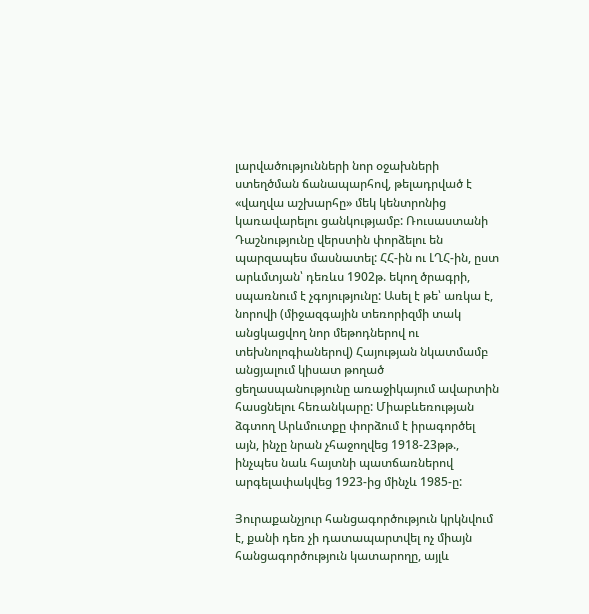լարվածությունների նոր օջախների ստեղծման ճանապարհով, թելադրված է «վաղվա աշխարհը» մեկ կենտրոնից կառավարելու ցանկությամբ: Ռուսաստանի Դաշնությունը վերստին փորձելու են պարզապես մասնատել: ՀՀ-ին ու ԼՂՀ-ին, ըստ արևմտյան՝ դեռևս 1902թ. եկող ծրագրի, սպառնում է չգոյությունը: Ասել է թե՝ առկա է, նորովի (միջազգային տեռորիզմի տակ անցկացվող նոր մեթոդներով ու տեխնոլոգիաներով) Հայության նկատմամբ անցյալում կիսատ թողած ցեղասպանությունը առաջիկայում ավարտին հասցնելու հեռանկարը: Միաբևեռության ձգտող Արևմուտքը փորձում է իրագործել այն, ինչը նրան չհաջողվեց 1918-23թթ., ինչպես նաև հայտնի պատճառներով արգելափակվեց 1923-ից մինչև 1985-ը:

Յուրաքանչյուր հանցագործություն կրկնվում է, քանի դեռ չի դատապարտվել ոչ միայն հանցագործություն կատարողը, այլև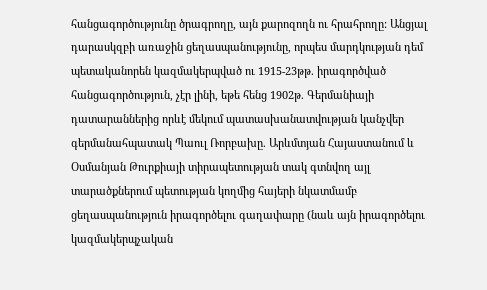հանցագործությունը ծրագրողը, այն քարոզողն ու հրահրողը: Անցյալ դարասկզբի առաջին ցեղասպանությունը, որպես մարդկության դեմ պետականորեն կազմակերպված ու 1915-23թթ. իրագործված հանցագործություն, չէր լինի, եթե հենց 1902թ. Գերմանիայի դատարաններից որևէ մեկում պատասխանատվության կանչվեր գերմանահպատակ Պաուլ Ռորբախը. Արևմտյան Հայաստանում և Օսմանյան Թուրքիայի տիրապետության տակ գտնվող այլ տարածքներում պետության կողմից հայերի նկատմամբ ցեղասպանություն իրագործելու գաղափարը (նաև այն իրագործելու կազմակերպչական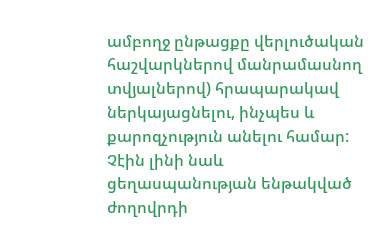ամբողջ ընթացքը վերլուծական հաշվարկներով մանրամասնող տվյալներով) հրապարակավ ներկայացնելու, ինչպես և քարոզչություն անելու համար: Չէին լինի նաև ցեղասպանության ենթակված ժողովրդի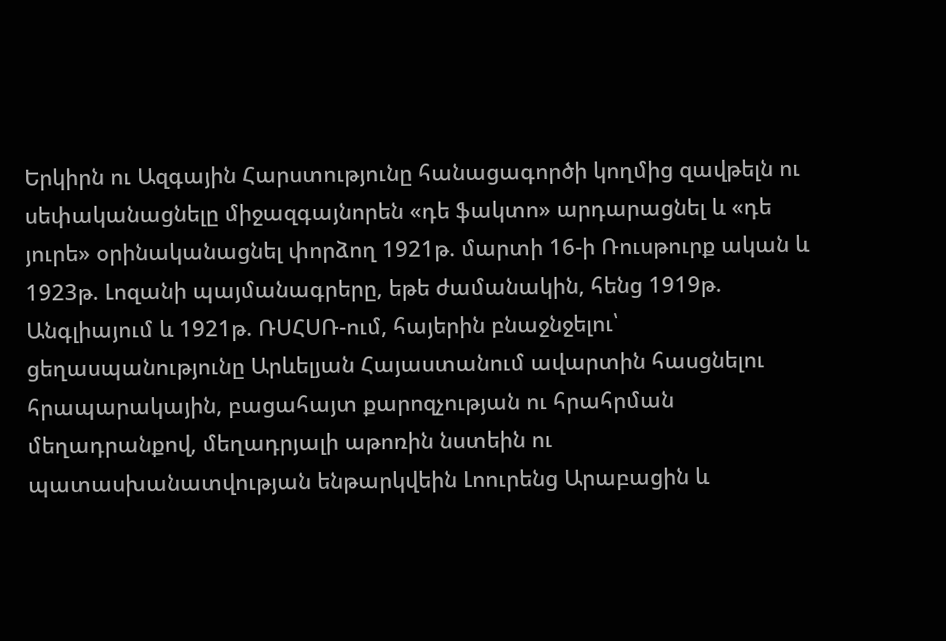Երկիրն ու Ազգային Հարստությունը հանացագործի կողմից զավթելն ու սեփականացնելը միջազգայնորեն «դե ֆակտո» արդարացնել և «դե յուրե» օրինականացնել փորձող 1921թ. մարտի 16-ի Ռուսթուրք ական և 1923թ. Լոզանի պայմանագրերը, եթե ժամանակին, հենց 1919թ. Անգլիայում և 1921թ. ՌՍՀՍՌ-ում, հայերին բնաջնջելու՝ ցեղասպանությունը Արևելյան Հայաստանում ավարտին հասցնելու հրապարակային, բացահայտ քարոզչության ու հրահրման մեղադրանքով, մեղադրյալի աթոռին նստեին ու պատասխանատվության ենթարկվեին Լոուրենց Արաբացին և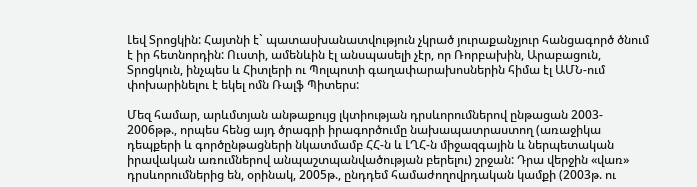Լեվ Տրոցկին: Հայտնի է` պատասխանատվություն չկրած յուրաքանչյուր հանցագործ ծնում է իր հետնորդին: Ուստի, ամենևին էլ անսպասելի չէր, որ Ռորբախին, Արաբացուն, Տրոցկուն, ինչպես և Հիտլերի ու Պոլպոտի գաղափարախոսներին հիմա էլ ԱՄՆ-ում փոխարինելու է եկել ոմն Ռալֆ Պիտերս:

Մեզ համար, արևմտյան անթաքույց լկտիության դրսևորումներով ընթացան 2003- 2006թթ., որպես հենց այդ ծրագրի իրագործումը նախապատրաստող (առաջիկա դեպքերի և գործընթացների նկատմամբ ՀՀ-ն և ԼՂՀ-ն միջազգային և ներպետական իրավական առումներով անպաշտպանվածության բերելու) շրջան: Դրա վերջին «վառ» դրսևորումներից են, օրինակ, 2005թ., ընդդեմ համաժողովրդական կամքի (2003թ. ու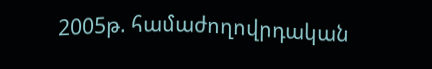2005թ. համաժողովրդական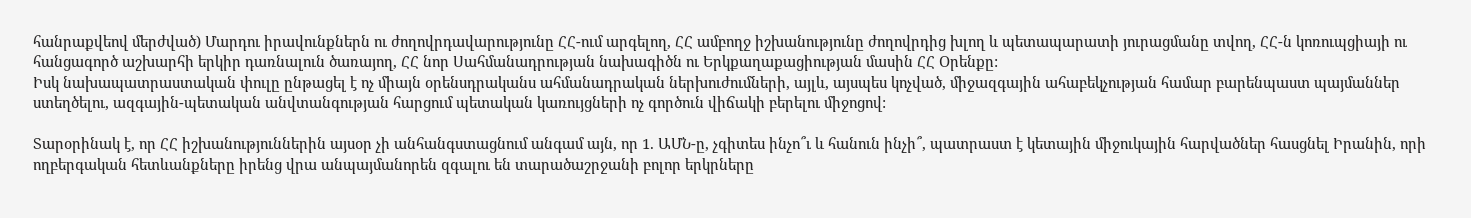հանրաքվեով մերժված) Մարդու իրավունքներն ու ժողովրդավարությունը ՀՀ-ում արգելող, ՀՀ ամբողջ իշխանությունը ժողովրդից խլող և պետապարատի յուրացմանը տվող, ՀՀ-ն կոռուպցիայի ու հանցագործ աշխարհի երկիր դառնալուն ծառայող, ՀՀ նոր Սահմանադրության նախագիծն ու Երկքաղաքացիության մասին ՀՀ Օրենքը:
Իսկ նախապատրաստական փուլը ընթացել է ոչ միայն օրենսդրականս ահմանադրական ներխուժումների, այլև, այսպես կոչված, միջազգային ահաբեկչության համար բարենպաստ պայմաններ ստեղծելու, ազգային-պետական անվտանգության հարցում պետական կառույցների ոչ գործուն վիճակի բերելու միջոցով:

Տարօրինակ է, որ ՀՀ իշխանություններին այսօր չի անհանգստացնում անգամ այն, որ 1. ԱՄՆ-ը, չգիտես ինչո՞ւ և հանուն ինչի՞, պատրաստ է կետային միջուկային հարվածներ հասցնել Իրանին, որի ողբերգական հետևանքները իրենց վրա անպայմանորեն զգալու են տարածաշրջանի բոլոր երկրները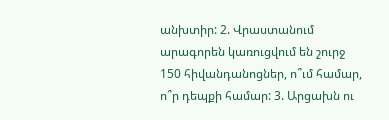անխտիր: 2. Վրաստանում արագորեն կառուցվում են շուրջ 150 հիվանդանոցներ, ո՞ւմ համար, ո՞ր դեպքի համար: 3. Արցախն ու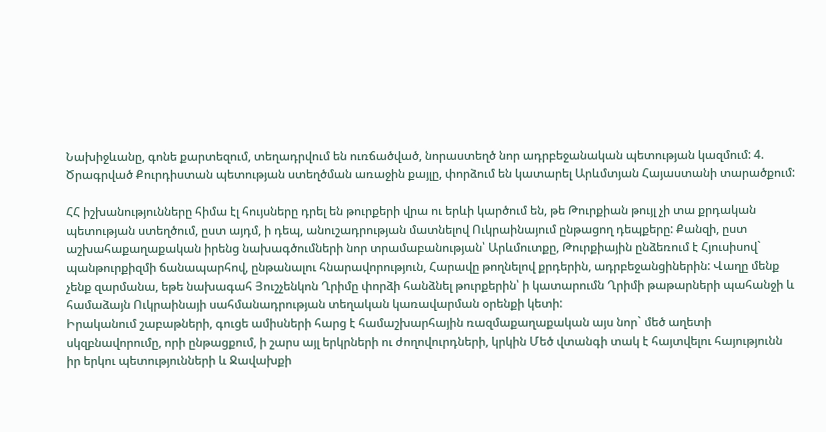Նախիջևանը, գոնե քարտեզում, տեղադրվում են ուռճածված, նորաստեղծ նոր ադրբեջանական պետության կազմում: 4. Ծրագրված Քուրդիստան պետության ստեղծման առաջին քայլը, փորձում են կատարել Արևմտյան Հայաստանի տարածքում:

ՀՀ իշխանությունները հիմա էլ հույսները դրել են թուրքերի վրա ու երևի կարծում են, թե Թուրքիան թույլ չի տա քրդական պետության ստեղծում, ըստ այդմ, ի դեպ, անուշադրության մատնելով Ուկրաինայում ընթացող դեպքերը: Քանզի, ըստ աշխահաքաղաքական իրենց նախագծումների նոր տրամաբանության՝ Արևմուտքը, Թուրքիային ընձեռում է Հյուսիսով` պանթուրքիզմի ճանապարհով, ընթանալու հնարավորություն, Հարավը թողնելով քրդերին, ադրբեջանցիներին: Վաղը մենք չենք զարմանա, եթե նախագահ Յուշչենկոն Ղրիմը փորձի հանձնել թուրքերին՝ ի կատարումն Ղրիմի թաթարների պահանջի և համաձայն Ուկրաինայի սահմանադրության տեղական կառավարման օրենքի կետի:
Իրականում շաբաթների, գուցե ամիսների հարց է համաշխարհային ռազմաքաղաքական այս նոր` մեծ աղետի սկզբնավորումը, որի ընթացքում, ի շարս այլ երկրների ու ժողովուրդների, կրկին Մեծ վտանգի տակ է հայտվելու հայությունն իր երկու պետությունների և Ջավախքի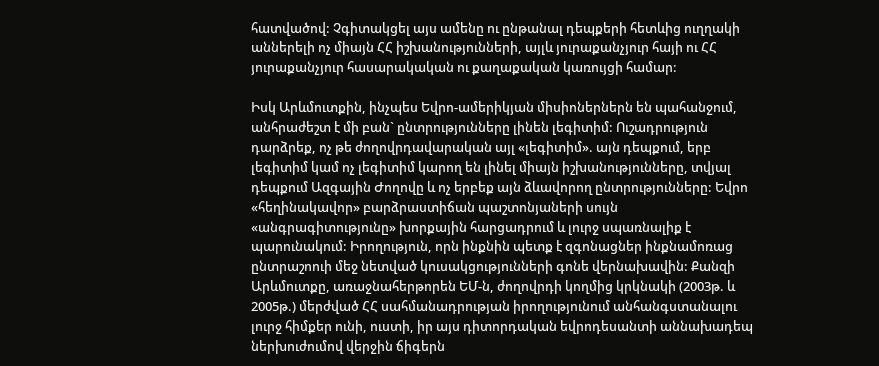հատվածով: Չգիտակցել այս ամենը ու ընթանալ դեպքերի հետևից ուղղակի աններելի ոչ միայն ՀՀ իշխանությունների, այլև յուրաքանչյուր հայի ու ՀՀ յուրաքանչյուր հասարակական ու քաղաքական կառույցի համար:

Իսկ Արևմուտքին, ինչպես Եվրո-ամերիկյան միսիոներներն են պահանջում, անհրաժեշտ է մի բան` ընտրությունները լինեն լեգիտիմ: Ուշադրություն դարձրեք, ոչ թե ժողովրդավարական այլ «լեգիտիմ». այն դեպքում, երբ լեգիտիմ կամ ոչ լեգիտիմ կարող են լինել միայն իշխանությունները, տվյալ դեպքում Ազգային Ժողովը և ոչ երբեք այն ձևավորող ընտրությունները: Եվրո «հեղինակավոր» բարձրաստիճան պաշտոնյաների սույն «անգրագիտությունը» խորքային հարցադրում և լուրջ սպառնալիք է պարունակում: Իրողություն, որն ինքնին պետք է զգոնացներ ինքնամոռաց ընտրաշոուի մեջ նետված կուսակցությունների գոնե վերնախավին: Քանզի Արևմուտքը, առաջնահերթորեն ԵՄ-ն, ժողովրդի կողմից կրկնակի (2003թ. և 2005թ.) մերժված ՀՀ սահմանադրության իրողությունում անհանգստանալու լուրջ հիմքեր ունի, ուստի, իր այս դիտորդական եվրոդեսանտի աննախադեպ ներխուժումով վերջին ճիգերն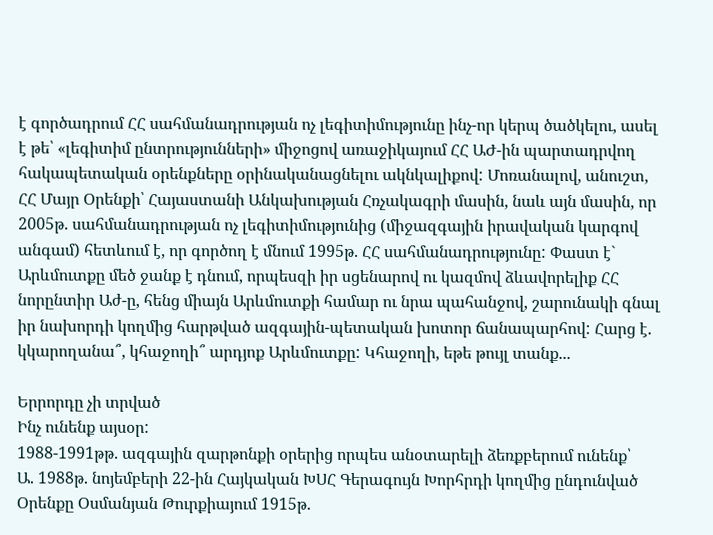է գործադրում ՀՀ սահմանադրության ոչ լեգիտիմությունը ինչ-որ կերպ ծածկելու, ասել է թե՝ «լեգիտիմ ընտրությունների» միջոցով առաջիկայում ՀՀ ԱԺ-ին պարտադրվող հակապետական օրենքները օրինականացնելու ակնկալիքով: Մոռանալով, անուշտ, ՀՀ Մայր Օրենքի՝ Հայաստանի Անկախության Հռչակագրի մասին, նաև այն մասին, որ 2005թ. սահմանադրության ոչ լեգիտիմությունից (միջազգային իրավական կարգով անգամ) հետևում է, որ գործող է մնում 1995թ. ՀՀ սահմանադրությունը: Փաստ է` Արևմուտքը մեծ ջանք է դնում, որպեսզի իր սցենարով ու կազմով ձևավորելիք ՀՀ նորընտիր Աժ-ը, հենց միայն Արևմուտքի համար ու նրա պահանջով, շարունակի գնալ իր նախորդի կողմից հարթված ազգային-պետական խոտոր ճանապարհով: Հարց է. կկարողանա՞, կհաջողի՞ արդյոք Արևմուտքը: Կհաջողի, եթե թույլ տանք...

Երրորդը չի տրված
Ինչ ունենք այսօր:
1988-1991թթ. ազգային զարթոնքի օրերից որպես անօտարելի ձեռքբերում ունենք՝
Ա. 1988թ. նոյեմբերի 22-ին Հայկական ԽՍՀ Գերագույն Խորհրդի կողմից ընդունված Օրենքը Օսմանյան Թուրքիայում 1915թ.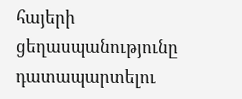հայերի ցեղասպանությունը դատապարտելու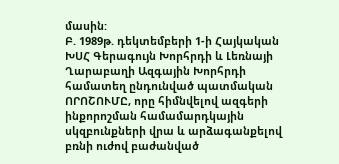մասին:
Բ. 1989թ. դեկտեմբերի 1-ի Հայկական ԽՍՀ Գերագույն Խորհրդի և Լեռնայի Ղարաբաղի Ազգային Խորհրդի համատեղ ընդունված պատմական ՈՐՈՇՈՒՄԸ, որը հիմնվելով ազգերի ինքորոշման համամարդկային սկզբունքների վրա և արձագանքելով բռնի ուժով բաժանված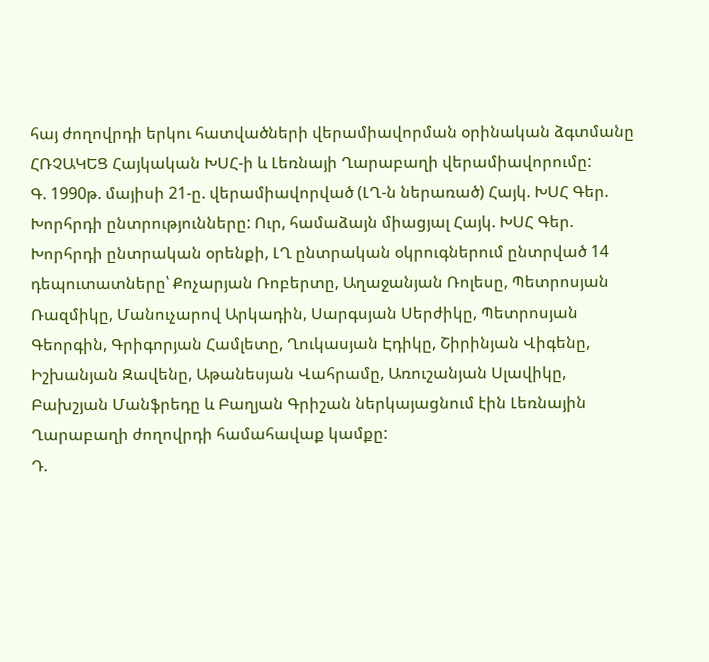հայ ժողովրդի երկու հատվածների վերամիավորման օրինական ձգտմանը ՀՌՉԱԿԵՑ Հայկական ԽՍՀ-ի և Լեռնայի Ղարաբաղի վերամիավորումը:
Գ. 1990թ. մայիսի 21-ը. վերամիավորված (ԼՂ-ն ներառած) Հայկ. ԽՍՀ Գեր. Խորհրդի ընտրությունները: Ուր, համաձայն միացյալ Հայկ. ԽՍՀ Գեր. Խորհրդի ընտրական օրենքի, ԼՂ ընտրական օկրուգներում ընտրված 14 դեպուտատները՝ Քոչարյան Ռոբերտը, Աղաջանյան Ռոլեսը, Պետրոսյան Ռազմիկը, Մանուչարով Արկադին, Սարգսյան Սերժիկը, Պետրոսյան Գեորգին, Գրիգորյան Համլետը, Ղուկասյան Էդիկը, Շիրինյան Վիգենը, Իշխանյան Զավենը, Աթանեսյան Վահրամը, Առուշանյան Սլավիկը, Բախշյան Մանֆրեդը և Բաղյան Գրիշան ներկայացնում էին Լեռնային Ղարաբաղի ժողովրդի համահավաք կամքը:
Դ.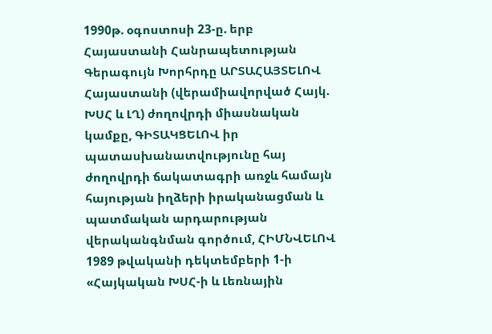1990թ. օգոստոսի 23-ը. երբ Հայաստանի Հանրապետության Գերագույն Խորհրդը ԱՐՏԱՀԱՅՏԵԼՈՎ Հայաստանի (վերամիավորված Հայկ. ԽՍՀ և ԼՂ) ժողովրդի միասնական կամքը, ԳԻՏԱԿՑԵԼՈՎ իր պատասխանատվությունը հայ ժողովրդի ճակատագրի առջև համայն հայության իղձերի իրականացման և պատմական արդարության վերականգնման գործում, ՀԻՄՆՎԵԼՈՎ 1989 թվականի դեկտեմբերի 1-ի «Հայկական ԽՍՀ-ի և Լեռնային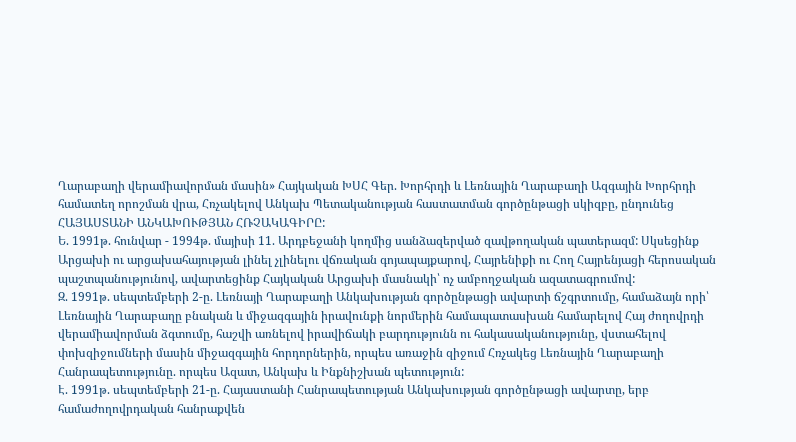Ղարաբաղի վերամիավորման մասին» Հայկական ԽՍՀ Գեր. Խորհրդի և Լեռնային Ղարաբաղի Ազգային Խորհրդի համատեղ որոշման վրա, Հռչակելով Անկախ Պետականության հաստատման գործընթացի սկիզբը, ընդունեց ՀԱՅԱՍՏԱՆԻ ԱՆԿԱԽՈՒԹՅԱՆ ՀՌՉԱԿԱԳԻՐԸ:
Ե. 1991թ. հունվար - 1994թ. մայիսի 11. Արդբեջանի կողմից սանձազերված զավթողական պատերազմ: Սկսեցինք Արցախի ու արցախահայության լինել չլինելու վճռական գոյապայքարով, Հայրենիքի ու Հող Հայրենյացի հերոսական պաշտպանությունով, ավարտեցինք Հայկական Արցախի մասնակի՝ ոչ ամբողջական ազատագրումով:
Զ. 1991թ. սեպտեմբերի 2-ը. Լեռնայի Ղարաբաղի Անկախության գործընթացի ավարտի ճշգրտումը, համաձայն որի՝ Լեռնային Ղարաբաղը բնական և միջազգային իրավունքի նորմերին համապատասխան համարելով Հայ ժողովրդի վերամիավորման ձգտումը, հաշվի առնելով իրավիճակի բարդությունն ու հակասականությունը, վստահելով փոխզիջումների մասին միջազգային հորդորներին, որպես առաջին զիջում Հռչակեց Լեռնային Ղարաբաղի Հանրապետությունը. որպես Ազատ, Անկախ և Ինքնիշխան պետություն:
Է. 1991թ. սեպտեմբերի 21-ը. Հայաստանի Հանրապետության Անկախության գործընթացի ավարտը, երբ համաժողովրդական հանրաքվեն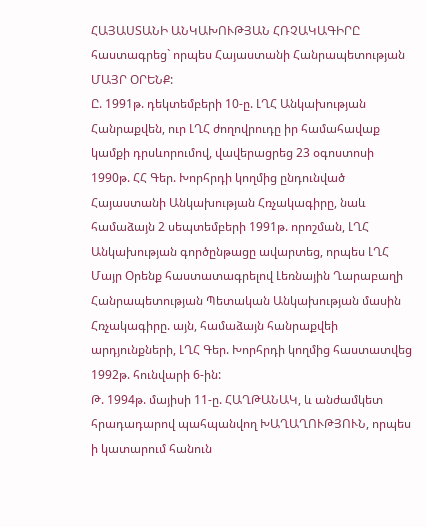ՀԱՅԱՍՏԱՆԻ ԱՆԿԱԽՈՒԹՅԱՆ ՀՌՉԱԿԱԳԻՐԸ հաստագրեց` որպես Հայաստանի Հանրապետության ՄԱՅՐ ՕՐԵՆՔ:
Ը. 1991թ. դեկտեմբերի 10-ը. ԼՂՀ Անկախության Հանրաքվեն, ուր ԼՂՀ ժողովրուդը իր համահավաք կամքի դրսևորումով, վավերացրեց 23 օգոստոսի 1990թ. ՀՀ Գեր. Խորհրդի կողմից ընդունված Հայաստանի Անկախության Հռչակագիրը, նաև համաձայն 2 սեպտեմբերի 1991թ. որոշման, ԼՂՀ Անկախության գործընթացը ավարտեց, որպես ԼՂՀ Մայր Օրենք հաստատագրելով Լեռնային Ղարաբաղի Հանրապետության Պետական Անկախության մասին Հռչակագիրը. այն, համաձայն հանրաքվեի արդյունքների, ԼՂՀ Գեր. Խորհրդի կողմից հաստատվեց 1992թ. հունվարի 6-ին:
Թ. 1994թ. մայիսի 11-ը. ՀԱՂԹԱՆԱԿ, և անժամկետ հրադադարով պահպանվող ԽԱՂԱՂՈՒԹՅՈՒՆ, որպես ի կատարում հանուն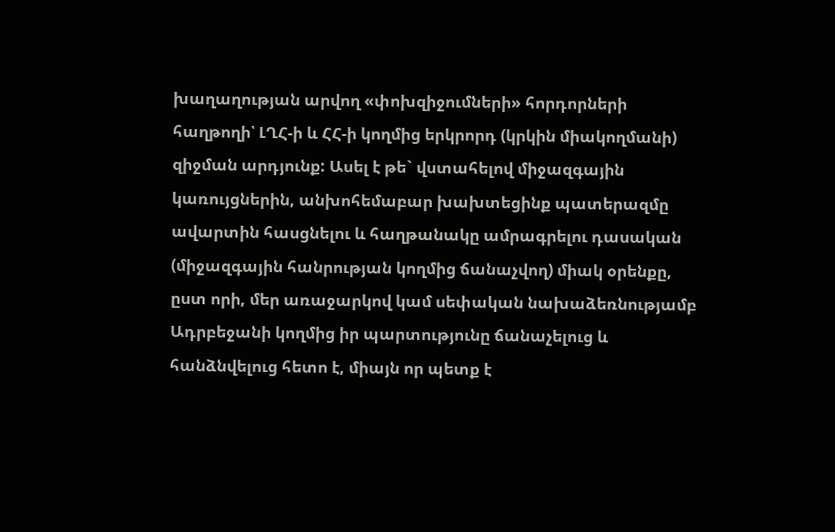խաղաղության արվող «փոխզիջումների» հորդորների հաղթողի՝ ԼՂՀ-ի և ՀՀ-ի կողմից երկրորդ (կրկին միակողմանի) զիջման արդյունք: Ասել է թե` վստահելով միջազգային կառույցներին, անխոհեմաբար խախտեցինք պատերազմը ավարտին հասցնելու և հաղթանակը ամրագրելու դասական (միջազգային հանրության կողմից ճանաչվող) միակ օրենքը, ըստ որի, մեր առաջարկով կամ սեփական նախաձեռնությամբ Ադրբեջանի կողմից իր պարտությունը ճանաչելուց և հանձնվելուց հետո է, միայն որ պետք է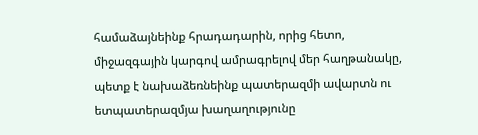համաձայնեինք հրադադարին, որից հետո, միջազգային կարգով ամրագրելով մեր հաղթանակը, պետք է նախաձեռնեինք պատերազմի ավարտն ու ետպատերազմյա խաղաղությունը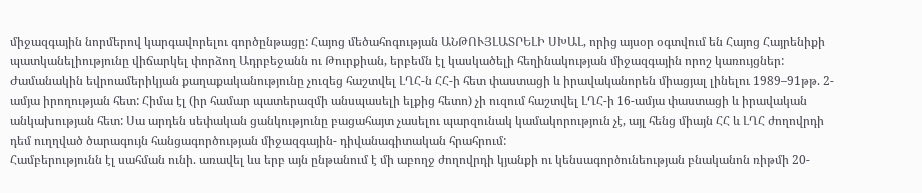միջազգային նորմերով կարգավորելու գործընթացը: Հայոց մեծահոգության ԱՆԹՈՒՅԼԱՏՐԵԼԻ ՍԽԱԼ, որից այսօր օգտվում են Հայոց Հայրենիքի պատկանելիությունը վիճարկել փորձող Ադրբեջանն ու Թուրքիան, երբեմն էլ կասկածելի հեղինակության միջազգային որոշ կառույցներ:
Ժամանակին եվրոամերիկյան քաղաքականությունը չուզեց հաշտվել ԼՂՀ-ն ՀՀ-ի հետ փաստացի և իրավականորեն միացյալ լինելու 1989–91թթ. 2-ամյա իրողության հետ: Հիմա էլ (իր համար պատերազմի անսպասելի ելքից հետո) չի ուզում հաշտվել ԼՂՀ-ի 16-ամյա փաստացի և իրավական անկախության հետ: Սա արդեն սեփական ցանկությունը բացահայտ չասելու պարզունակ կամակորություն չէ, այլ հենց միայն ՀՀ և ԼՂՀ ժողովրդի դեմ ուղղված ծարագույն հանցագործության միջազգային- դիվանագիտական հրահրում:
Համբերությունն էլ սահման ունի. առավել ևս երբ այն ընթանում է մի աբողջ ժողովրդի կյանքի ու կենսագործունեության բնականոն ռիթմի 20-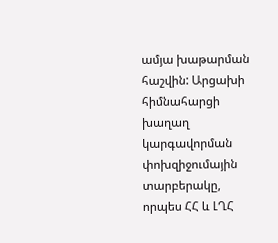ամյա խաթարման հաշվին: Արցախի հիմնահարցի խաղաղ կարգավորման փոխզիջումային տարբերակը, որպես ՀՀ և ԼՂՀ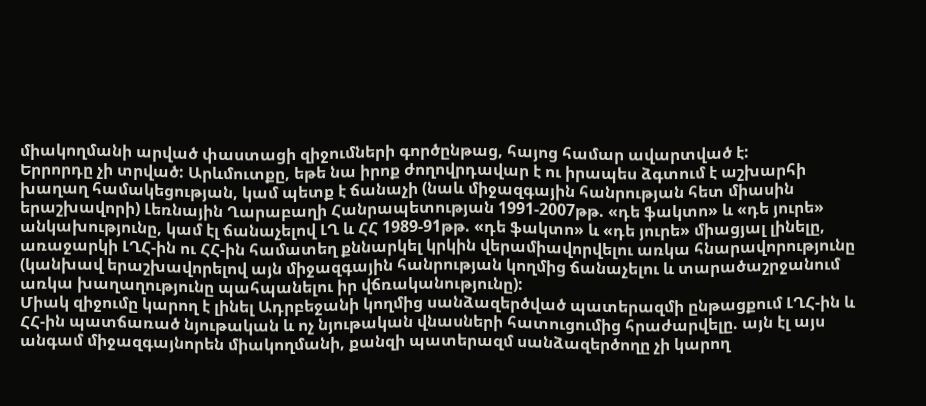միակողմանի արված փաստացի զիջումների գործընթաց, հայոց համար ավարտված է:
Երրորդը չի տրված: Արևմուտքը, եթե նա իրոք ժողովրդավար է ու իրապես ձգտում է աշխարհի խաղաղ համակեցության, կամ պետք է ճանաչի (նաև միջազգային հանրության հետ միասին երաշխավորի) Լեռնային Ղարաբաղի Հանրապետության 1991-2007թթ. «դե ֆակտո» և «դե յուրե» անկախությունը, կամ էլ ճանաչելով ԼՂ և ՀՀ 1989-91թթ. «դե ֆակտո» և «դե յուրե» միացյալ լինելը, առաջարկի ԼՂՀ-ին ու ՀՀ-ին համատեղ քննարկել կրկին վերամիավորվելու առկա հնարավորությունը (կանխավ երաշխավորելով այն միջազգային հանրության կողմից ճանաչելու և տարածաշրջանում առկա խաղաղությունը պահպանելու իր վճռականությունը):
Միակ զիջումը կարող է լինել Ադրբեջանի կողմից սանձազերծված պատերազմի ընթացքում ԼՂՀ-ին և ՀՀ-ին պատճառած նյութական և ոչ նյութական վնասների հատուցումից հրաժարվելը. այն էլ այս անգամ միջազգայնորեն միակողմանի, քանզի պատերազմ սանձազերծողը չի կարող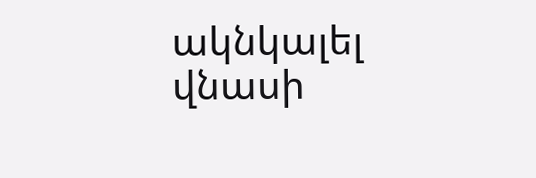ակնկալել վնասի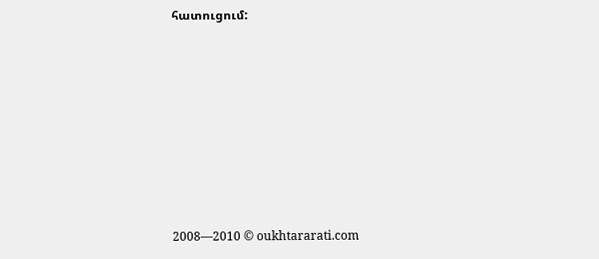հատուցում:









2008—2010 © oukhtararati.com